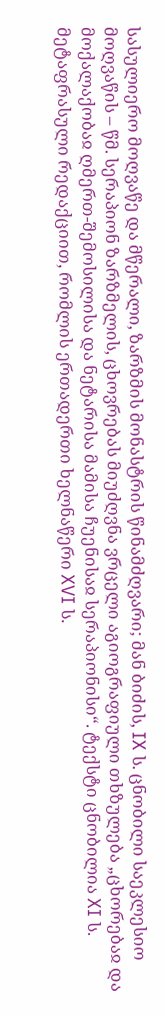სასულიერო მოღვაწე და მწერალი, ზარზმის მონასტრის წინამძღვარი; მან ბიძის, IX ს. ცნობილი საეკლესიო მოღვაწის – წმ. სერაპიონ ზარზმელის, ცხოვრებას მიუძღვნა ვრცელი აგიოგრაფიული თხზულება „ცხორებაჲ და მოქალაქობაჲ ღმერთ-შემოსილისა და ნეტარისა მამისა ჩუენისაჲ სერაპიონისი“. ტექსტი ცნობილია XI ს. მეტაფრასული რედაქციით, რომლის ერთადერთი ხელნაწერი XVI ს.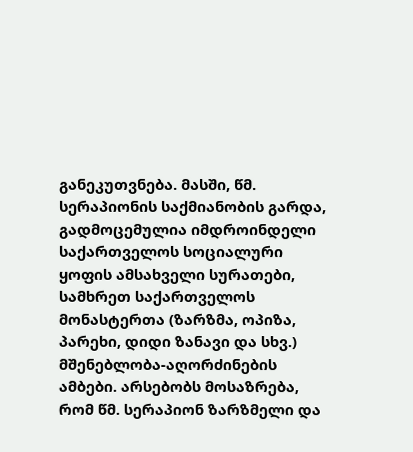განეკუთვნება. მასში, წმ. სერაპიონის საქმიანობის გარდა, გადმოცემულია იმდროინდელი საქართველოს სოციალური ყოფის ამსახველი სურათები, სამხრეთ საქართველოს მონასტერთა (ზარზმა, ოპიზა, პარეხი, დიდი ზანავი და სხვ.) მშენებლობა-აღორძინების ამბები. არსებობს მოსაზრება, რომ წმ. სერაპიონ ზარზმელი და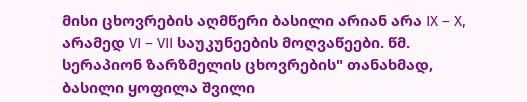მისი ცხოვრების აღმწერი ბასილი არიან არა IX – X, არამედ VI – VII საუკუნეების მოღვაწეები. წმ. სერაპიონ ზარზმელის ცხოვრების" თანახმად, ბასილი ყოფილა შვილი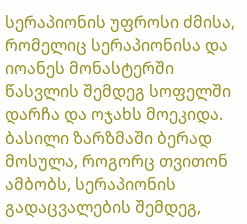სერაპიონის უფროსი ძმისა, რომელიც სერაპიონისა და იოანეს მონასტერში წასვლის შემდეგ სოფელში დარჩა და ოჯახს მოეკიდა. ბასილი ზარზმაში ბერად მოსულა, როგორც თვითონ ამბობს, სერაპიონის გადაცვალების შემდეგ,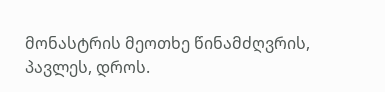მონასტრის მეოთხე წინამძღვრის, პავლეს, დროს.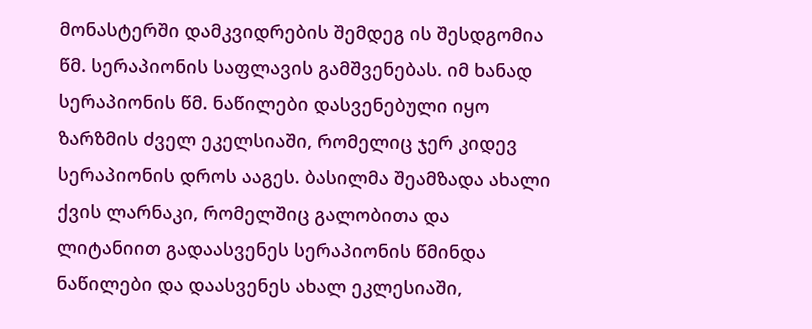მონასტერში დამკვიდრების შემდეგ ის შესდგომია წმ. სერაპიონის საფლავის გამშვენებას. იმ ხანად სერაპიონის წმ. ნაწილები დასვენებული იყო ზარზმის ძველ ეკელსიაში, რომელიც ჯერ კიდევ სერაპიონის დროს ააგეს. ბასილმა შეამზადა ახალი ქვის ლარნაკი, რომელშიც გალობითა და ლიტანიით გადაასვენეს სერაპიონის წმინდა ნაწილები და დაასვენეს ახალ ეკლესიაში,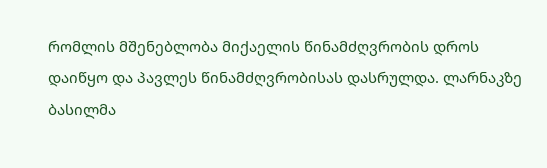რომლის მშენებლობა მიქაელის წინამძღვრობის დროს დაიწყო და პავლეს წინამძღვრობისას დასრულდა. ლარნაკზე ბასილმა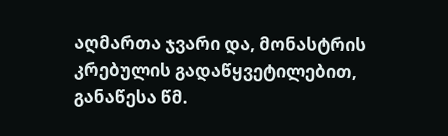აღმართა ჯვარი და, მონასტრის კრებულის გადაწყვეტილებით, განაწესა წმ.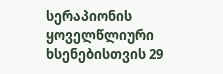სერაპიონის ყოველწლიური ხსენებისთვის 29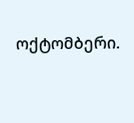ოქტომბერი.